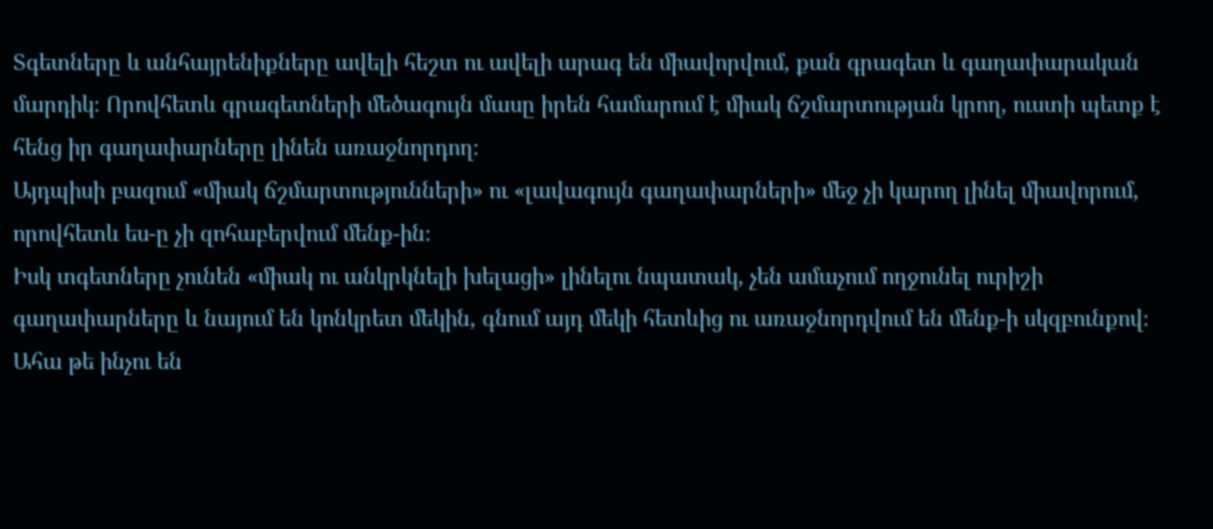Տգետները և անհայրենիքները ավելի հեշտ ու ավելի արագ են միավորվում, քան գրագետ և գաղափարական մարդիկ։ Որովհետև գրագետների մեծագույն մասը իրեն համարում է միակ ճշմարտության կրող, ուստի պետք է հենց իր գաղափարները լինեն առաջնորդող։
Այդպիսի բազում «միակ ճշմարտությունների» ու «լավագույն գաղափարների» մեջ չի կարող լինել միավորում, որովհետև ես-ը չի զոհաբերվում մենք-ին։
Իսկ տգետները չունեն «միակ ու անկրկնելի խելացի» լինելու նպատակ, չեն ամաչում ողջունել ուրիշի գաղափարները և նայում են կոնկրետ մեկին, գնում այդ մեկի հետևից ու առաջնորդվում են մենք-ի սկզբունքով։
Ահա թե ինչու են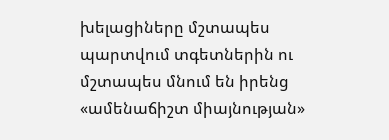խելացիները մշտապես պարտվում տգետներին ու մշտապես մնում են իրենց «ամենաճիշտ միայնության»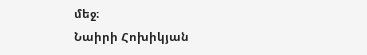մեջ։
Նաիրի Հոխիկյան